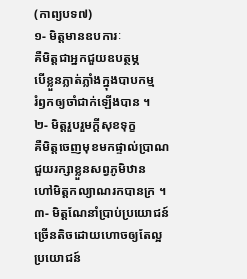(កាព្យបទ៧)
១- មិត្តមានឧបការៈ
គឺមិត្តជាអ្នកជួយឧបត្ថម្ភ
បើខ្លួនភ្លាត់ភ្លាំងក្នុងបាបកម្ម
រំឭកឲ្យចាំជាក់ឡើងបាន ។
២- មិត្តរួបរួមក្ដីសុខទុក្ខ
គឺមិត្តចេញមុខមកផ្ទាល់ប្រាណ
ជួយរក្សាខ្លួនសព្វភូមិឋាន
ហៅមិត្តកល្យាណរកបានក្រ ។
៣- មិត្តណែនាំប្រាប់ប្រយោជន៍
ច្រើនតិចដោយហោចឲ្យតែល្អ
ប្រយោជន៍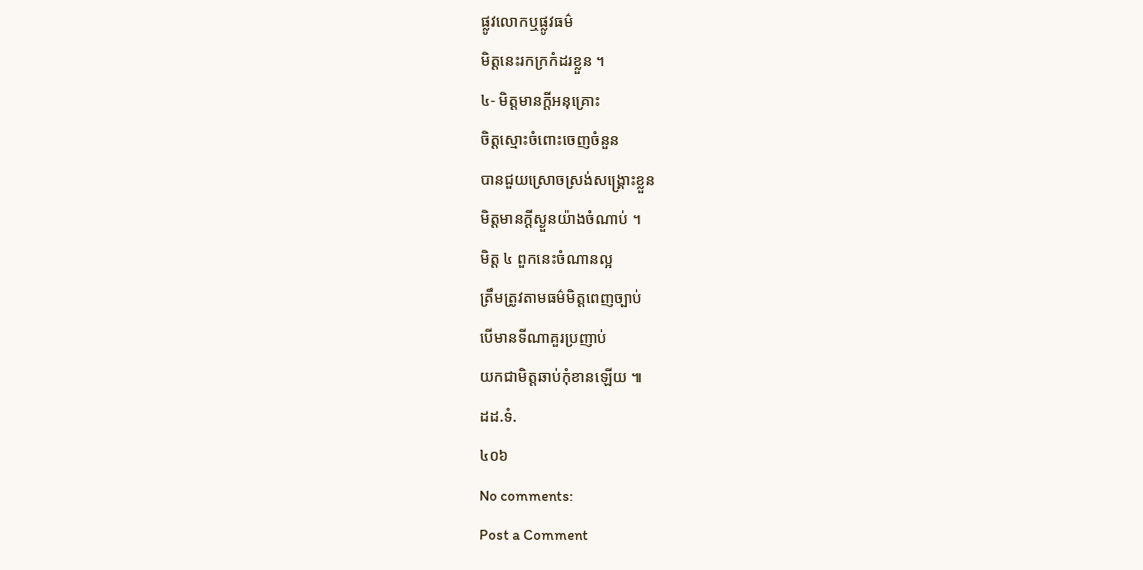ផ្លូវលោកឬផ្លូវធម៌
មិត្តនេះរកក្រកំដរខ្លួន ។
៤- មិត្តមានក្ដីអនុគ្រោះ
ចិត្តស្មោះចំពោះចេញចំនួន
បានជួយស្រោចស្រង់សង្រ្គោះខ្លួន
មិត្តមានក្ដីស្ងួនយ៉ាងចំណាប់ ។
មិត្ត ៤ ពួកនេះចំណានល្អ
ត្រឹមត្រូវតាមធម៌មិត្តពេញច្បាប់
បើមានទីណាគួរប្រញាប់
យកជាមិត្តឆាប់កុំខានឡើយ ៕
ដដ.ទំ.
៤០៦
No comments:
Post a Comment